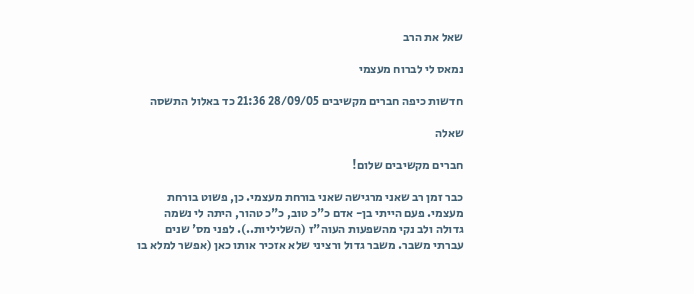שאל את הרב

נמאס לי לברוח מעצמי

חדשות כיפה חברים מקשיבים 28/09/05 21:36 כד באלול התשסה

שאלה

חברים מקשיבים שלום!

כבר זמן רב שאני מרגישה שאני בורחת מעצמי. כן, פשוט בורחת מעצמי. פעם הייתי בן- אדם כ"כ טוב, כ"כ טהור, היתה לי נשמה גדולה ולב נקי מהשפעות העוה"ז (השליליות..). לפני מס' שנים עברתי משבר. משבר גדול ורציני שלא אזכיר אותו כאן (אפשר למלא בו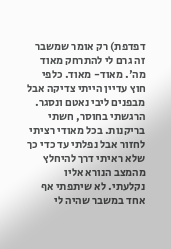דפדפת) רק אומר שמשבר זה גרם לי להתרחק מאוד מה'. מאוד- מאוד. כלפי חוץ עדיין הייתי צדיקה אבל מבפנים ליבי נאטם ונסגר. הרגשתי בחוסר, חשתי בריקנות. בכל מאודי רציתי לחזור אבל נפלתי עד כדי כך שלא ראיתי דרך להיחלץ מהמצב הנורא אליו נקלעתי. לא שיתפתי אף אחד במשבר שהיה לי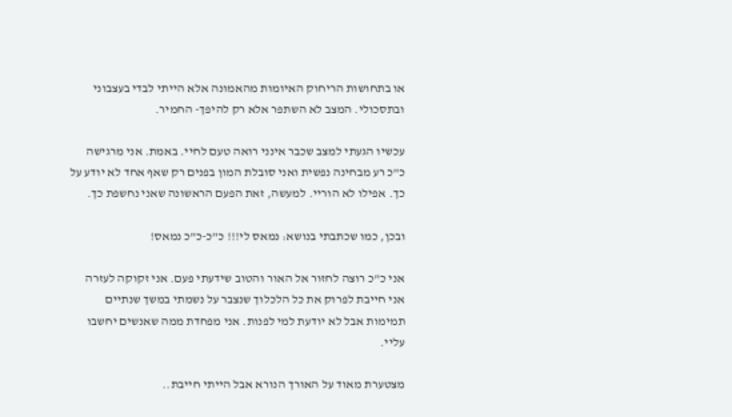או בתחושות הריחוק האיומות מהאמונה אלא הייתי לבדי בעצבוני ובתסכולי. המצב לא השתפר אלא רק להיפך- החמיר.

עכשיו הגעתי למצב שכבר אינני רואה טעם לחיי. באמת. אני מרגישה כ"כ רע מבחינה נפשית ואני סובלת המון בפנים רק שאף אחד לא יודע על כך. אפילו לא הוריי. למעשה, זאת הפעם הראשונה שאני נחשפת כך.

ובכן, כמו שכתבתי בנושא: נמאס לי!!! כ"כ-כ"כ נמאס!

אני כ"כ רוצה לחזור אל האור והטוב שידעתי פעם. אני זקוקה לעזרה אני חייבת לפרוק את כל הלכלוך שנצבר על נשמתי במשך שנתיים תמימות אבל לא יודעת למי לפנות. אני מפחדת ממה שאנשים יחשבו עליי.

מצטערת מאוד על האורך הנורא אבל הייתי חייבת..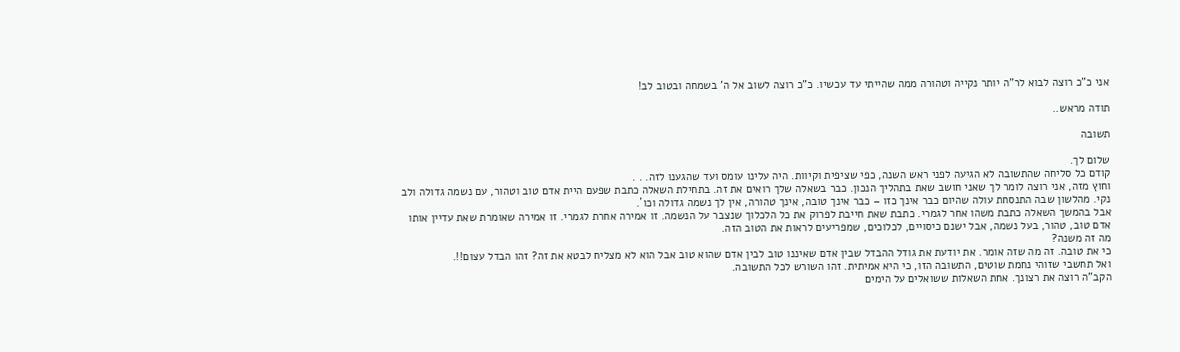אני כ"כ רוצה לבוא לר"ה יותר נקייה וטהורה ממה שהייתי עד עכשיו. כ"כ רוצה לשוב אל ה' בשמחה ובטוב לב!

תודה מראש..

תשובה

שלום לך.
קודם כל סליחה שהתשובה לא הגיעה לפני ראש השנה, כפי שציפית וקיוות. היה עלינו עומס ועד שהגענו לזה. . .
וחוץ מזה, אני רוצה לומר לך שאני חושב שאת בתהליך הנכון. כבר בשאלה שלך רואים את זה. בתחילת השאלה כתבת שפעם היית אדם טוב וטהור, עם נשמה גדולה ולב נקי. מהלשון שבה התנסחת עולה שהיום כבר אינך כזו – כבר אינך טובה, אינך טהורה, אין לך נשמה גדולה וכו´.
אבל בהמשך השאלה כתבת משהו אחר לגמרי. כתבת שאת חייבת לפרוק את כל הלכלוך שנצבר על הנשמה. זו אמירה אחרת לגמרי. זו אמירה שאומרת שאת עדיין אותו אדם טוב, טהור, בעל נשמה, אבל ישנם כיסויים, לכלוכים, שמפריעים לראות את הטוב הזה.
מה זה משנה?
כי את טובה. זה מה שזה אומר. את יודעת את גודל ההבדל שבין אדם שאיננו טוב לבין אדם שהוא טוב אבל הוא לא מצליח לבטא את זה? זהו הבדל עצום!!.
ואל תחשבי שזוהי נחמת שוטים, התשובה הזו, כי היא אמיתית. זהו השורש לכל התשובה.
הקב"ה רוצה את רצונך. אחת השאלות ששואלים על הימים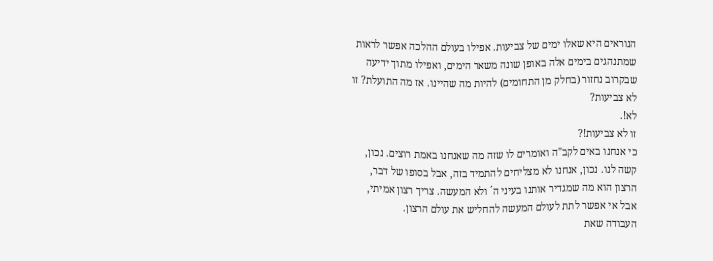הנוראים היא שאלו ימים של צביעות. אפילו בעולם ההלכה אפשר לראות שמתנהגים בימים אלה באופן שונה משאר הימים, ואפילו מתוך ידיעה שבקרוב נחזור (בחלק מן התחומים) להיות מה שהיינו. אז מה התועלת? זו לא צביעות?
לא!.
זו לא צביעות!?
כי אנחנו באים לקב"ה ואומרים לו שזה מה שאנחנו באמת רוצים. נכון, קשה לנו. נכון, אנחנו לא מצליחים להתמיד בזה, אבל בסופו של דבר, הרצון הוא מה שמגדיר אותנו בעיני ה´ ולא המעשה. צריך רצון אמיתי, אבל אי אפשר לתת לעולם המעשה להחליש את עולם הרצון.
העבודה שאת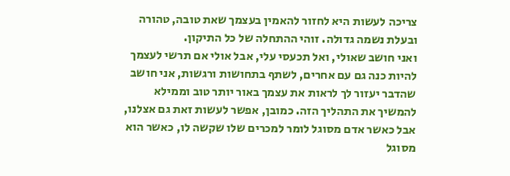צריכה לעשות היא לחזור להאמין בעצמך שאת טובה, טהורה ובעלת נשמה גדולה. זוהי ההתחלה של כל התיקון.
ואני חושב שאולי, ואל תכעסי עלי, אבל אולי אם תרשי לעצמך להיות כנה גם עם אחרים, לשתף בתחושות ורגשות, אני חושב שהדבר יעזור לך לראות את עצמך באור יותר טוב וממילא להמשיך את התהליך הזה. כמובן, אפשר לעשות זאת גם אצלנו, אבל כאשר אדם מסוגל לומר למכרים שלו שקשה לו, כאשר הוא מסוגל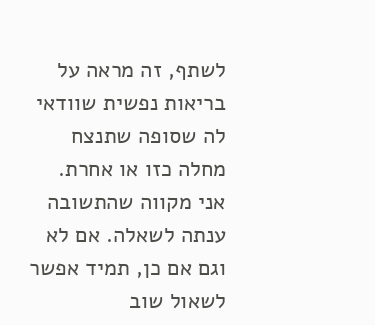לשתף, זה מראה על בריאות נפשית שוודאי לה שסופה שתנצח מחלה כזו או אחרת.
אני מקווה שהתשובה ענתה לשאלה. אם לא וגם אם כן, תמיד אפשר לשאול שוב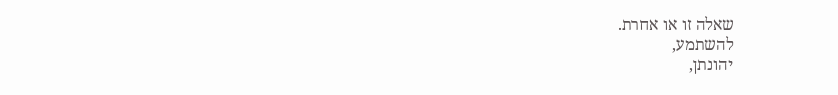שאלה זו או אחרת.
להשתמע,
יהונתן,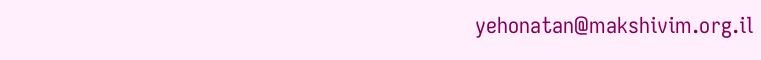yehonatan@makshivim.org.il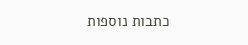כתבות נוספות